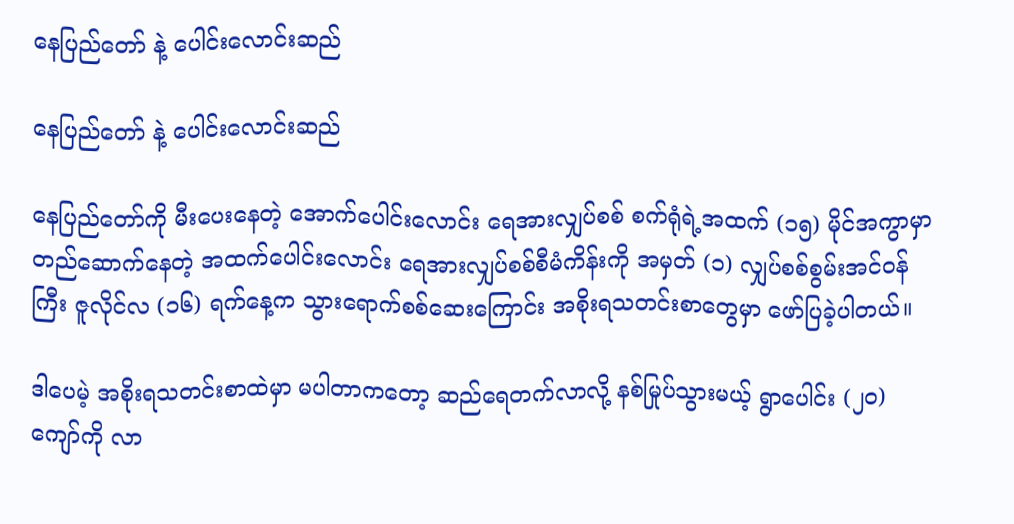နေပြည်တော် နဲ့ ပေါင်းလောင်းဆည်

နေပြည်တော် နဲ့ ပေါင်းလောင်းဆည်

နေပြည်တော်ကို မီးပေးနေတဲ့ အောက်ပေါင်းလောင်း ရေအားလျှပ်စစ် စက်ရုံရဲ့အထက် (၁၅) မိုင်အကွာမှာ တည်ဆောက်နေတဲ့ အထက်ပေါင်းလောင်း ရေအားလျှပ်စစ်စီမံကိန်းကို အမှတ် (၁) လျှပ်စစ်စွမ်းအင်ဝန်ကြီး ဇူလိုင်လ (၁၆) ရက်နေ့က သွားရောက်စစ်ဆေးကြောင်း အစိုးရသတင်းစာတွေမှာ ဖော်ပြခဲ့ပါတယ်။

ဒါပေမဲ့ အစိုးရသတင်းစာထဲမှာ မပါတာကတော့ ဆည်ရေတက်လာလို့ နစ်မြုပ်သွားမယ့် ရွာပေါင်း (၂၀) ကျော်ကို လာ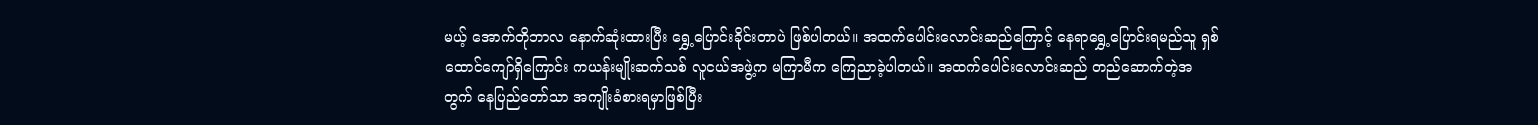မယ့် အောက်တိုဘာလ နောက်ဆုံးထားပြီး ရွှေ့ပြောင်းခိုင်းတာပဲ ဖြစ်ပါတယ်။ အထက်ပေါင်းလောင်းဆည်ကြောင့် နေရာရွှေ့ပြောင်းရမည်သူ ရှစ်ထောင်ကျော်ရှိကြောင်း ကယန်းမျိုးဆက်သစ် လူငယ်အဖွဲ့က မကြာမီက ကြေညာခဲ့ပါတယ်။ အထက်ပေါင်းလောင်းဆည် တည်ဆောက်တဲ့အတွက် နေပြည်တော်သာ အကျိုးခံစားရမှာဖြစ်ပြီး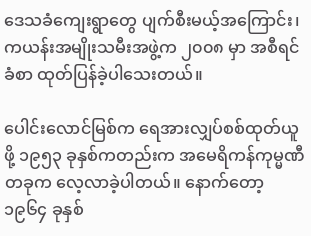ဒေသခံကျေးရွာတွေ ပျက်စီးမယ့်အကြောင်း၊ ကယန်းအမျိုးသမီးအဖွဲ့က ၂၀၀၈ မှာ အစီရင်ခံစာ ထုတ်ပြန်ခဲ့ပါသေးတယ်။

ပေါင်းလောင်မြစ်က ရေအားလျှပ်စစ်ထုတ်ယူဖို့ ၁၉၅၃ ခုနှစ်ကတည်းက အမေရိကန်ကုမ္မဏီတခုက လေ့လာခဲ့ပါတယ်။ နောက်တော့ ၁၉၆၄ ခုနှစ်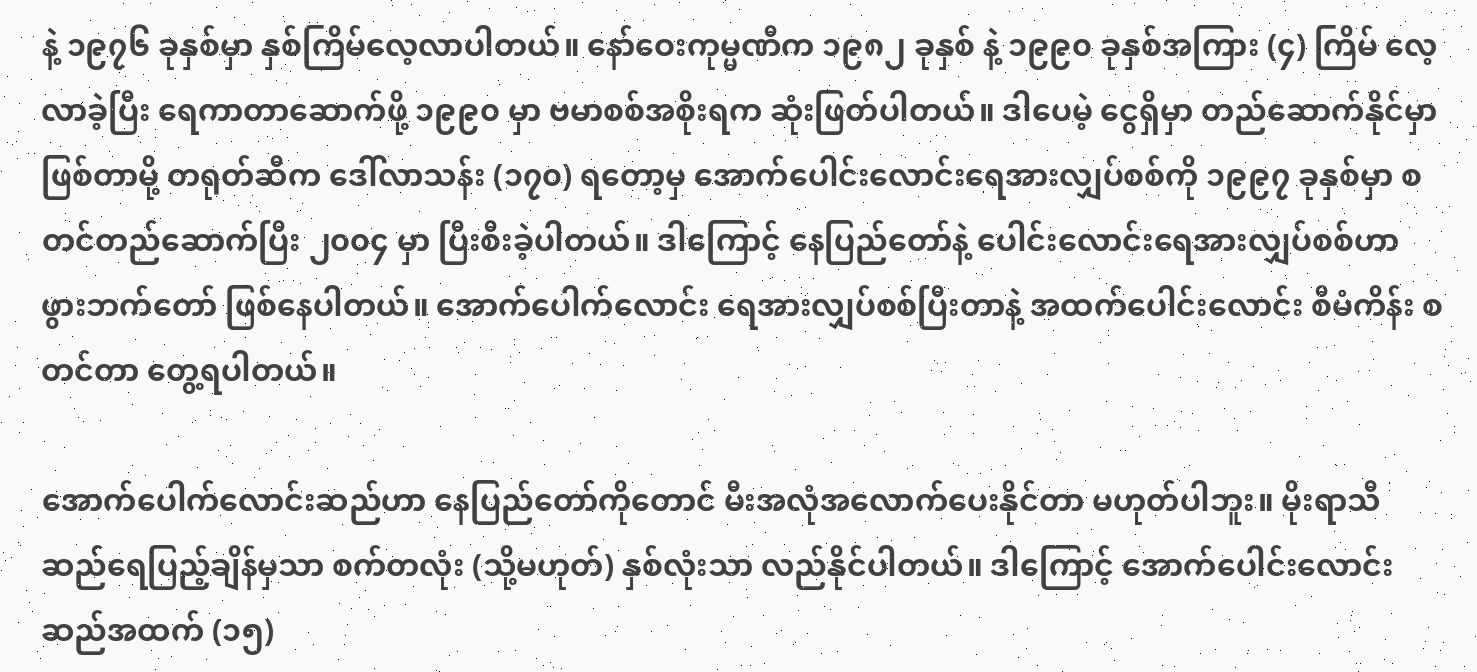နဲ့ ၁၉၇၆ ခုနှစ်မှာ နှစ်ကြိမ်လေ့လာပါတယ်။ နော်ဝေးကုမ္မဏီက ၁၉၈၂ ခုနှစ် နဲ့ ၁၉၉၀ ခုနှစ်အကြား (၄) ကြိမ် လေ့လာခဲ့ပြီး ရေကာတာဆောက်ဖို့ ၁၉၉၀ မှာ ဗမာစစ်အစိုးရက ဆုံးဖြတ်ပါတယ်။ ဒါပေမဲ့ ငွေရှိမှာ တည်ဆောက်နိုင်မှာ ဖြစ်တာမို့ တရုတ်ဆီက ဒေါ်လာသန်း (၁၇၀) ရတော့မှ အောက်ပေါင်းလောင်းရေအားလျှပ်စစ်ကို ၁၉၉၇ ခုနှစ်မှာ စတင်တည်ဆောက်ပြီး ၂၀၀၄ မှာ ပြီးစီးခဲ့ပါတယ်။ ဒါကြောင့် နေပြည်တော်နဲ့ ပေါင်းလောင်းရေအားလျှပ်စစ်ဟာ ဖွားဘက်တော် ဖြစ်နေပါတယ်။ အောက်ပေါက်လောင်း ရေအားလျှပ်စစ်ပြီးတာနဲ့ အထက်ပေါင်းလောင်း စီမံကိန်း စတင်တာ တွေ့ရပါတယ်။

အောက်ပေါက်လောင်းဆည်ဟာ နေပြည်တော်ကိုတောင် မီးအလုံအလောက်ပေးနိုင်တာ မဟုတ်ပါဘူး။ မိုးရာသီ ဆည်ရေပြည့်ချိန်မှသာ စက်တလုံး (သို့မဟုတ်) နှစ်လုံးသာ လည်နိုင်ပါတယ်။ ဒါကြောင့် အောက်ပေါင်းလောင်းဆည်အထက် (၁၅)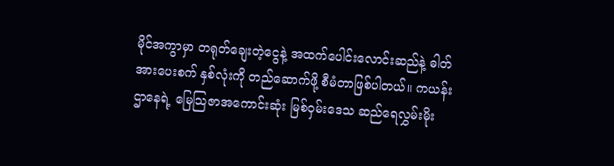မိုင်အကွာမှာ တရုတ်ချေးတဲ့ငွေနဲ့ အထက်ပေါင်းလောင်းဆည်နဲ့ ဓါတ်အားပေးစက် နှစ်လုံးကို တည်ဆောက်ဖို့ စီမံတာဖြစ်ပါတယ်။ ကယန်းဌာနေရဲ့ မြေသြဇာအကောင်းဆုံး မြစ်ဝှမ်းဒေသ ဆည်ရေလွှမ်းမိုး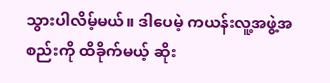သွားပါလိမ့်မယ်။ ဒါပေမဲ့ ကယန်းလူ့အဖွဲ့အစည်းကို ထိခိုက်မယ့် ဆိုး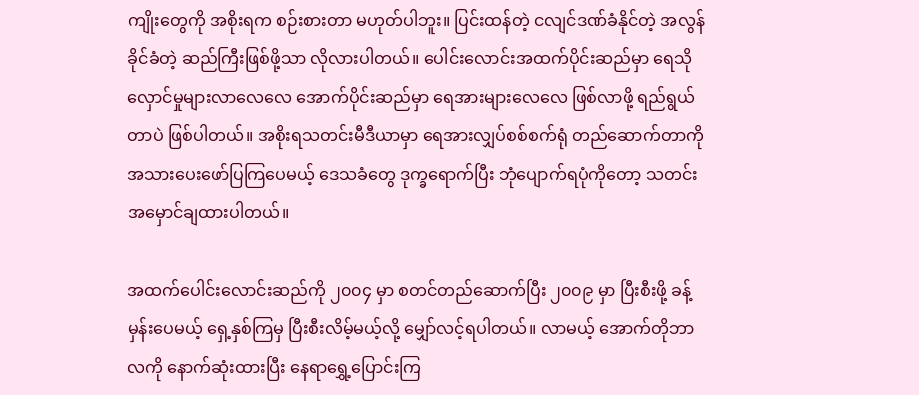ကျိုးတွေကို အစိုးရက စဉ်းစားတာ မဟုတ်ပါဘူး။ ပြင်းထန်တဲ့ ငလျင်ဒဏ်ခံနိုင်တဲ့ အလွန်ခိုင်ခံတဲ့ ဆည်ကြီးဖြစ်ဖို့သာ လိုလားပါတယ်။ ပေါင်းလောင်းအထက်ပိုင်းဆည်မှာ ရေသိုလှောင်မှုများလာလေလေ အောက်ပိုင်းဆည်မှာ ရေအားများလေလေ ဖြစ်လာဖို့ ရည်ရွယ်တာပဲ ဖြစ်ပါတယ်။ အစိုးရသတင်းမီဒီယာမှာ ရေအားလျှပ်စစ်စက်ရုံ တည်ဆောက်တာကို အသားပေးဖော်ပြကြပေမယ့် ဒေသခံတွေ ဒုက္ခရောက်ပြီး ဘုံပျောက်ရပုံကိုတော့ သတင်းအမှောင်ချထားပါတယ်။

အထက်ပေါင်းလောင်းဆည်ကို ၂၀၀၄ မှာ စတင်တည်ဆောက်ပြီး ၂၀၀၉ မှာ ပြီးစီးဖို့ ခန့်မှန်းပေမယ့် ရှေ့နှစ်ကြမှ ပြီးစီးလိမ့်မယ့်လို့ မျှော်လင့်ရပါတယ်။ လာမယ့် အောက်တိုဘာလကို နောက်ဆုံးထားပြီး နေရာရွှေ့ပြောင်းကြ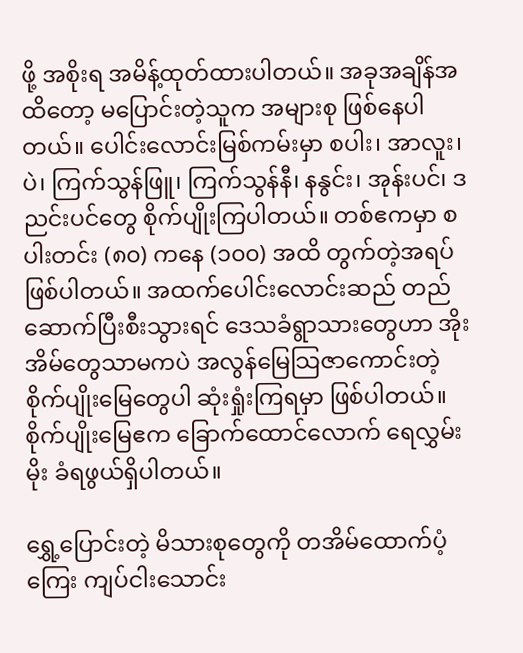ဖို့ အစိုးရ အမိန့်ထုတ်ထားပါတယ်။ အခုအချိန်အထိတော့ မပြောင်းတဲ့သူက အများစု ဖြစ်နေပါတယ်။ ပေါင်းလောင်းမြစ်ကမ်းမှာ စပါး၊ အာလူး၊ ပဲ၊ ကြက်သွန်ဖြူ၊ ကြက်သွန်နီ၊ နနွင်း၊ အုန်းပင်၊ ဒညင်းပင်တွေ စိုက်ပျိုးကြပါတယ်။ တစ်ဧကမှာ စပါးတင်း (၈၀) ကနေ (၁၀၀) အထိ တွက်တဲ့အရပ် ဖြစ်ပါတယ်။ အထက်ပေါင်းလောင်းဆည် တည်ဆောက်ပြီးစီးသွားရင် ဒေသခံရွာသားတွေဟာ အိုးအိမ်တွေသာမကပဲ အလွန်မြေသြဇာကောင်းတဲ့ စိုက်ပျိုးမြေတွေပါ ဆုံးရှုံးကြရမှာ ဖြစ်ပါတယ်။ စိုက်ပျိုးမြေဧက ခြောက်ထောင်လောက် ရေလွှမ်းမိုး ခံရဖွယ်ရှိပါတယ်။

ရွှေ့ပြောင်းတဲ့ မိသားစုတွေကို တအိမ်ထောက်ပံ့ကြေး ကျပ်ငါးသောင်း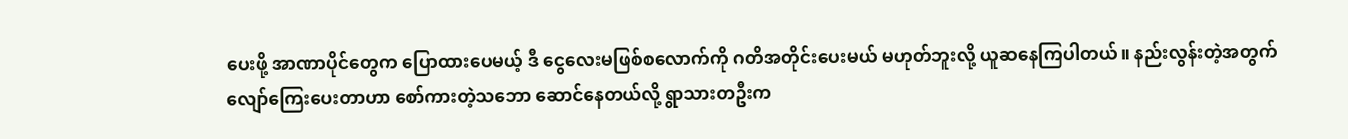ပေးဖို့ အာဏာပိုင်တွေက ပြောထားပေမယ့် ဒီ ငွေလေးမဖြစ်စလောက်ကို ဂတိအတိုင်းပေးမယ် မဟုတ်ဘူးလို့ ယူဆနေကြပါတယ်။ နည်းလွန်းတဲ့အတွက် လျော်ကြေးပေးတာဟာ စော်ကားတဲ့သဘော ဆောင်နေတယ်လို့ ရွာသားတဦးက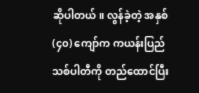ဆိုပါတယ်။ လွန်ခဲ့တဲ့ အနှစ် (၄၀) ကျော်က ကယန်းပြည်သစ်ပါတီကို တည်ထောင်ပြီး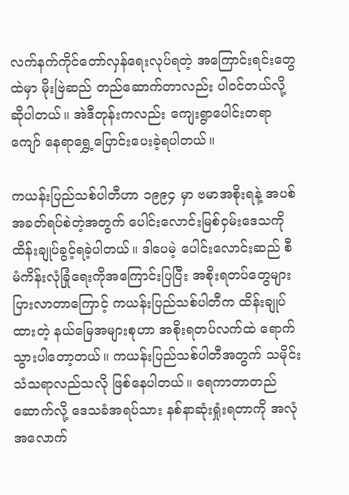လက်နက်ကိုင်တော်လှန်ရေးလုပ်ရတဲ့ အကြောင်းရင်းတွေထဲမှာ မိုးဗြဲဆည် တည်ဆောက်တာလည်း ပါဝင်တယ်လို့ ဆိုပါတယ်။ အဲဒီတုန်းကလည်း ကျေးရွာပေါင်းတရာကျော် နေရာရွှေ့ပြောင်းပေးခဲ့ရပါတယ်။

ကယန်းပြည်သစ်ပါတီဟာ ၁၉၉၄ မှာ ဗမာအစိုးရနဲ့ အပစ်အခတ်ရပ်စဲတဲ့အတွက် ပေါင်းလောင်းမြစ်ဝှမ်းဒေသကို ထိန်းချုပ်ခွင့်ရခဲ့ပါတယ်။ ဒါပေမဲ့ ပေါင်းလောင်းဆည် စီမံကိန်းလုံခြုံရေးကိုအကြောင်းပြပြီး အစိုးရတပ်တွေများပြားလာတာကြောင့် ကယန်းပြည်သစ်ပါတီက ထိန်းချုပ်ထားတဲ့ နယ်မြေအများစုဟာ အစိုးရတပ်လက်ထဲ ရောက်သွားပါတော့တယ်။ ကယန်းပြည်သစ်ပါတီအတွက် သမိုင်းသံသရာလည်သလို ဖြစ်နေပါတယ်။ ရေကာတာတည်ဆောက်လို့ ဒေသခံအရပ်သား နစ်နာဆုံးရှုံးရတာကို အလုံအလောက်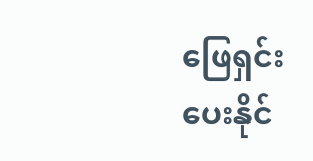ဖြေရှင်းပေးနိုင်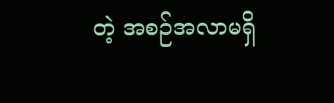တဲ့ အစဉ်အလာမရှိ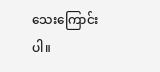သေးကြောင်းပါ။